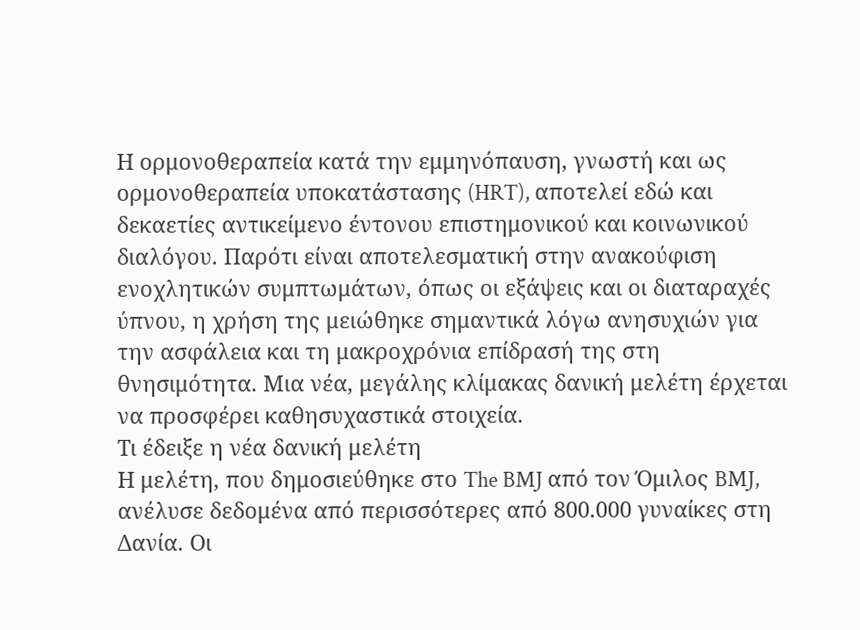Η ορμονοθεραπεία κατά την εμμηνόπαυση, γνωστή και ως ορμονοθεραπεία υποκατάστασης (HRT), αποτελεί εδώ και δεκαετίες αντικείμενο έντονου επιστημονικού και κοινωνικού διαλόγου. Παρότι είναι αποτελεσματική στην ανακούφιση ενοχλητικών συμπτωμάτων, όπως οι εξάψεις και οι διαταραχές ύπνου, η χρήση της μειώθηκε σημαντικά λόγω ανησυχιών για την ασφάλεια και τη μακροχρόνια επίδρασή της στη θνησιμότητα. Μια νέα, μεγάλης κλίμακας δανική μελέτη έρχεται να προσφέρει καθησυχαστικά στοιχεία.
Τι έδειξε η νέα δανική μελέτη
Η μελέτη, που δημοσιεύθηκε στο The BMJ από τον Όμιλος BMJ, ανέλυσε δεδομένα από περισσότερες από 800.000 γυναίκες στη Δανία. Οι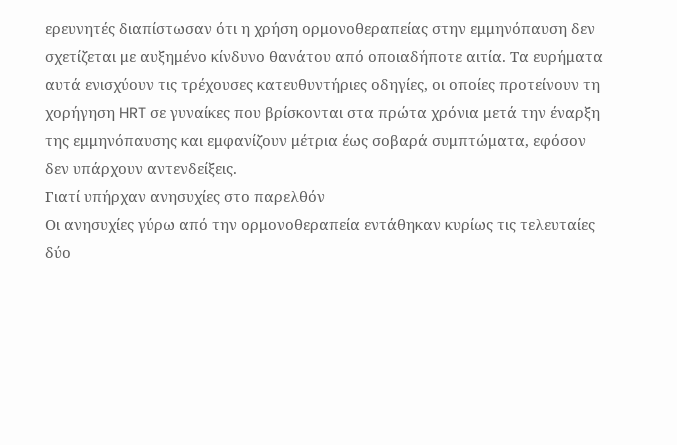ερευνητές διαπίστωσαν ότι η χρήση ορμονοθεραπείας στην εμμηνόπαυση δεν σχετίζεται με αυξημένο κίνδυνο θανάτου από οποιαδήποτε αιτία. Τα ευρήματα αυτά ενισχύουν τις τρέχουσες κατευθυντήριες οδηγίες, οι οποίες προτείνουν τη χορήγηση HRT σε γυναίκες που βρίσκονται στα πρώτα χρόνια μετά την έναρξη της εμμηνόπαυσης και εμφανίζουν μέτρια έως σοβαρά συμπτώματα, εφόσον δεν υπάρχουν αντενδείξεις.
Γιατί υπήρχαν ανησυχίες στο παρελθόν
Οι ανησυχίες γύρω από την ορμονοθεραπεία εντάθηκαν κυρίως τις τελευταίες δύο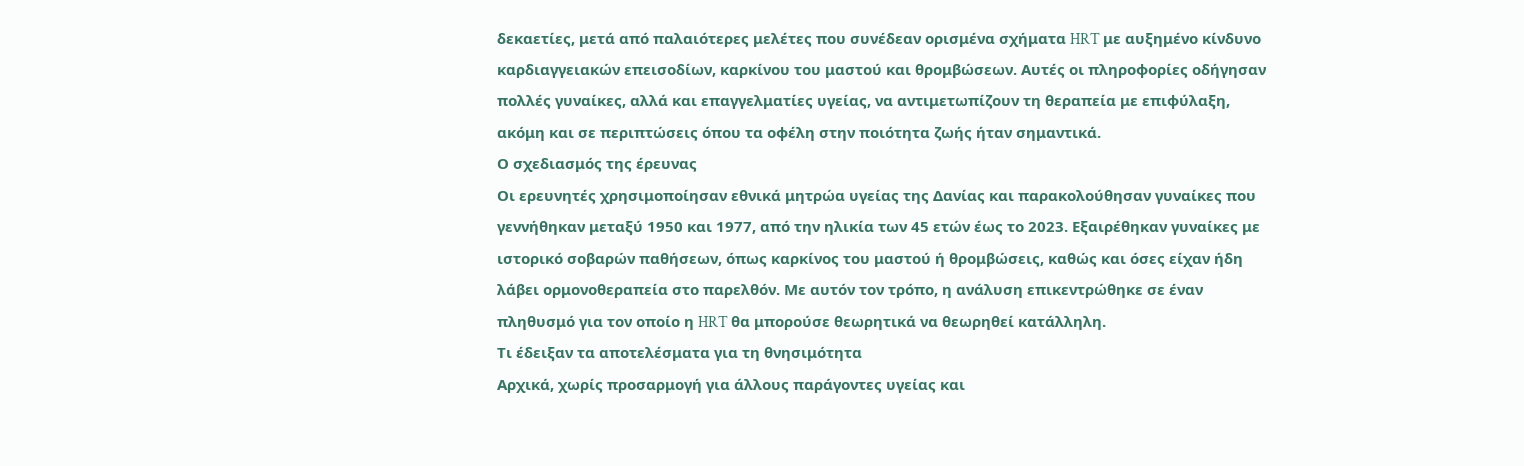δεκαετίες, μετά από παλαιότερες μελέτες που συνέδεαν ορισμένα σχήματα HRT με αυξημένο κίνδυνο καρδιαγγειακών επεισοδίων, καρκίνου του μαστού και θρομβώσεων. Αυτές οι πληροφορίες οδήγησαν πολλές γυναίκες, αλλά και επαγγελματίες υγείας, να αντιμετωπίζουν τη θεραπεία με επιφύλαξη, ακόμη και σε περιπτώσεις όπου τα οφέλη στην ποιότητα ζωής ήταν σημαντικά.
Ο σχεδιασμός της έρευνας
Οι ερευνητές χρησιμοποίησαν εθνικά μητρώα υγείας της Δανίας και παρακολούθησαν γυναίκες που γεννήθηκαν μεταξύ 1950 και 1977, από την ηλικία των 45 ετών έως το 2023. Εξαιρέθηκαν γυναίκες με ιστορικό σοβαρών παθήσεων, όπως καρκίνος του μαστού ή θρομβώσεις, καθώς και όσες είχαν ήδη λάβει ορμονοθεραπεία στο παρελθόν. Με αυτόν τον τρόπο, η ανάλυση επικεντρώθηκε σε έναν πληθυσμό για τον οποίο η HRT θα μπορούσε θεωρητικά να θεωρηθεί κατάλληλη.
Τι έδειξαν τα αποτελέσματα για τη θνησιμότητα
Αρχικά, χωρίς προσαρμογή για άλλους παράγοντες υγείας και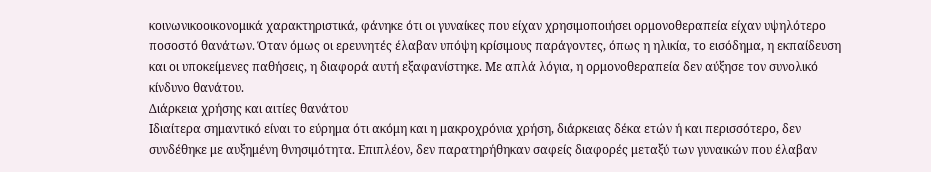κοινωνικοοικονομικά χαρακτηριστικά, φάνηκε ότι οι γυναίκες που είχαν χρησιμοποιήσει ορμονοθεραπεία είχαν υψηλότερο ποσοστό θανάτων. Όταν όμως οι ερευνητές έλαβαν υπόψη κρίσιμους παράγοντες, όπως η ηλικία, το εισόδημα, η εκπαίδευση και οι υποκείμενες παθήσεις, η διαφορά αυτή εξαφανίστηκε. Με απλά λόγια, η ορμονοθεραπεία δεν αύξησε τον συνολικό κίνδυνο θανάτου.
Διάρκεια χρήσης και αιτίες θανάτου
Ιδιαίτερα σημαντικό είναι το εύρημα ότι ακόμη και η μακροχρόνια χρήση, διάρκειας δέκα ετών ή και περισσότερο, δεν συνδέθηκε με αυξημένη θνησιμότητα. Επιπλέον, δεν παρατηρήθηκαν σαφείς διαφορές μεταξύ των γυναικών που έλαβαν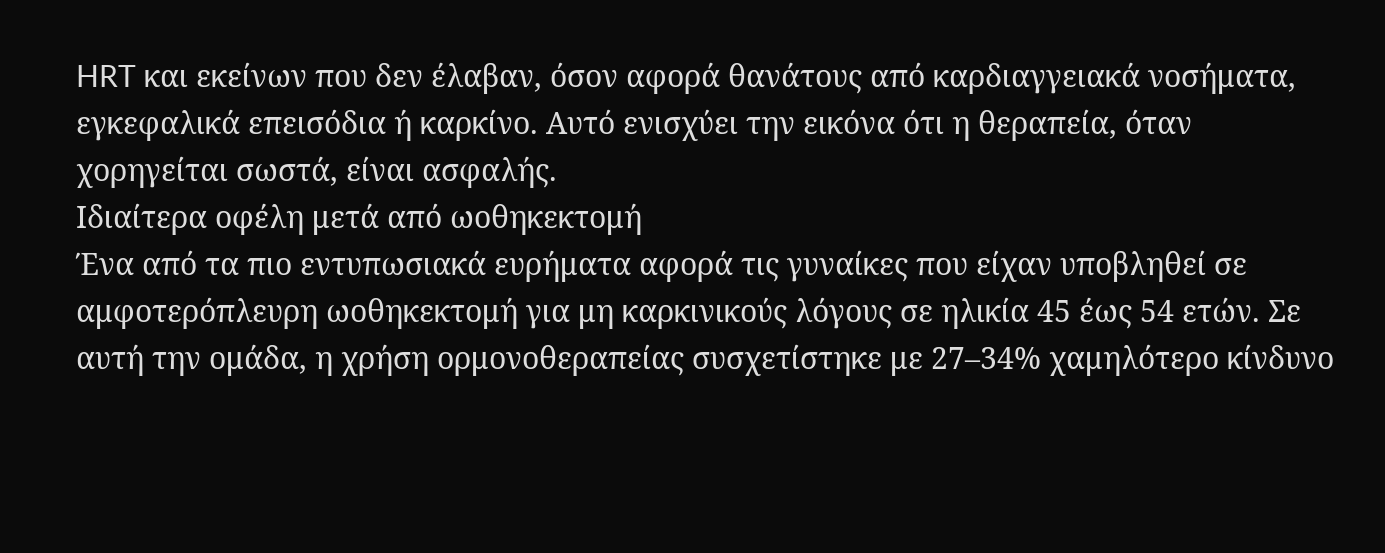HRT και εκείνων που δεν έλαβαν, όσον αφορά θανάτους από καρδιαγγειακά νοσήματα, εγκεφαλικά επεισόδια ή καρκίνο. Αυτό ενισχύει την εικόνα ότι η θεραπεία, όταν χορηγείται σωστά, είναι ασφαλής.
Ιδιαίτερα οφέλη μετά από ωοθηκεκτομή
Ένα από τα πιο εντυπωσιακά ευρήματα αφορά τις γυναίκες που είχαν υποβληθεί σε αμφοτερόπλευρη ωοθηκεκτομή για μη καρκινικούς λόγους σε ηλικία 45 έως 54 ετών. Σε αυτή την ομάδα, η χρήση ορμονοθεραπείας συσχετίστηκε με 27–34% χαμηλότερο κίνδυνο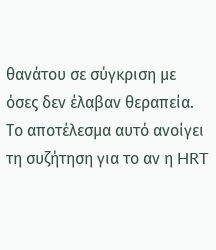θανάτου σε σύγκριση με όσες δεν έλαβαν θεραπεία. Το αποτέλεσμα αυτό ανοίγει τη συζήτηση για το αν η HRT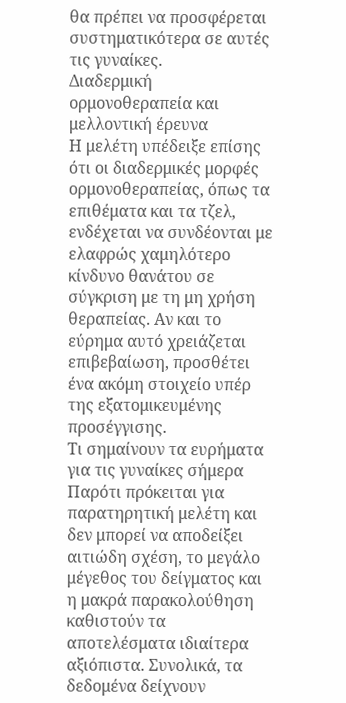θα πρέπει να προσφέρεται συστηματικότερα σε αυτές τις γυναίκες.
Διαδερμική ορμονοθεραπεία και μελλοντική έρευνα
Η μελέτη υπέδειξε επίσης ότι οι διαδερμικές μορφές ορμονοθεραπείας, όπως τα επιθέματα και τα τζελ, ενδέχεται να συνδέονται με ελαφρώς χαμηλότερο κίνδυνο θανάτου σε σύγκριση με τη μη χρήση θεραπείας. Αν και το εύρημα αυτό χρειάζεται επιβεβαίωση, προσθέτει ένα ακόμη στοιχείο υπέρ της εξατομικευμένης προσέγγισης.
Τι σημαίνουν τα ευρήματα για τις γυναίκες σήμερα
Παρότι πρόκειται για παρατηρητική μελέτη και δεν μπορεί να αποδείξει αιτιώδη σχέση, το μεγάλο μέγεθος του δείγματος και η μακρά παρακολούθηση καθιστούν τα αποτελέσματα ιδιαίτερα αξιόπιστα. Συνολικά, τα δεδομένα δείχνουν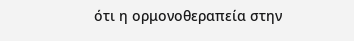ότι η ορμονοθεραπεία στην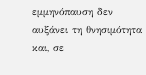εμμηνόπαυση δεν αυξάνει τη θνησιμότητα και, σε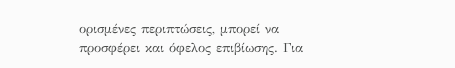ορισμένες περιπτώσεις, μπορεί να προσφέρει και όφελος επιβίωσης. Για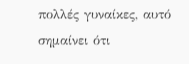πολλές γυναίκες, αυτό σημαίνει ότι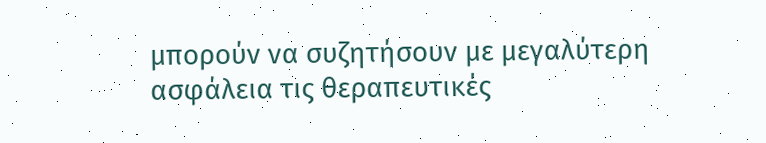μπορούν να συζητήσουν με μεγαλύτερη ασφάλεια τις θεραπευτικές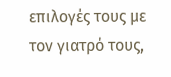επιλογές τους με τον γιατρό τους,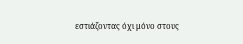εστιάζοντας όχι μόνο στους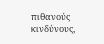πιθανούς κινδύνους,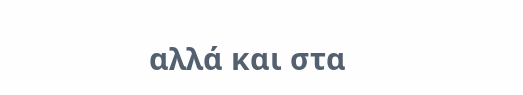αλλά και στα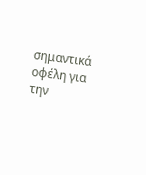σημαντικά οφέλη για την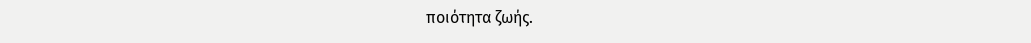ποιότητα ζωής.